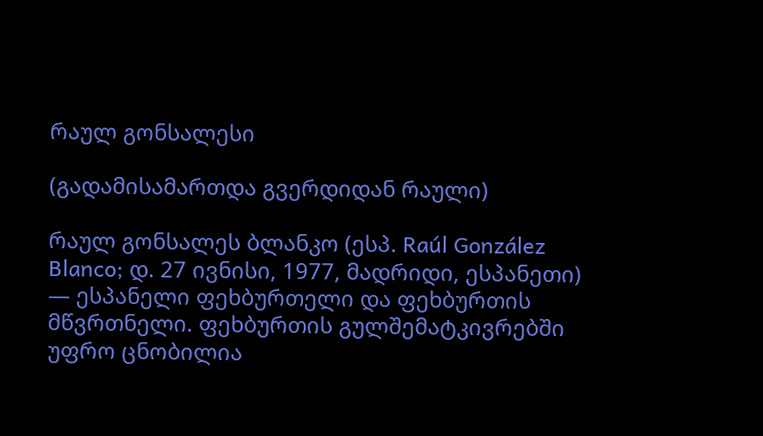რაულ გონსალესი

(გადამისამართდა გვერდიდან რაული)

რაულ გონსალეს ბლანკო (ესპ. Raúl González Blanco; დ. 27 ივნისი, 1977, მადრიდი, ესპანეთი) — ესპანელი ფეხბურთელი და ფეხბურთის მწვრთნელი. ფეხბურთის გულშემატკივრებში უფრო ცნობილია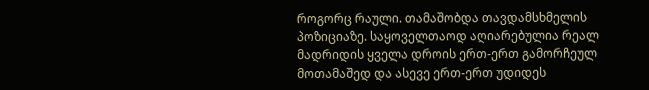როგორც რაული. თამაშობდა თავდამსხმელის პოზიციაზე. საყოველთაოდ აღიარებულია რეალ მადრიდის ყველა დროის ერთ-ერთ გამორჩეულ მოთამაშედ და ასევე ერთ-ერთ უდიდეს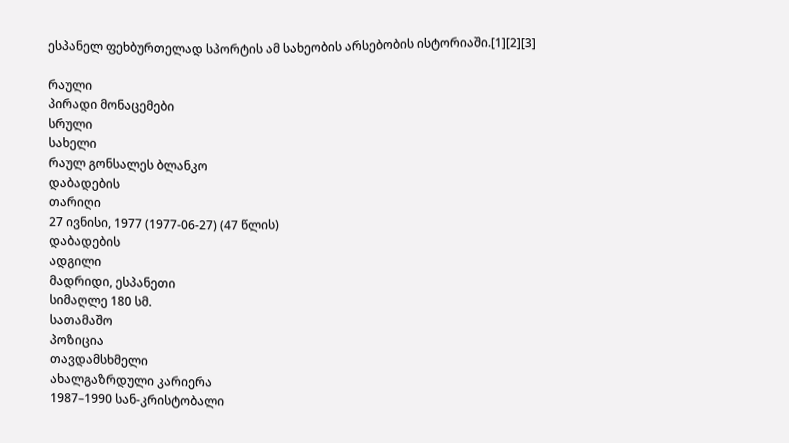ესპანელ ფეხბურთელად სპორტის ამ სახეობის არსებობის ისტორიაში.[1][2][3]

რაული
პირადი მონაცემები
სრული
სახელი
რაულ გონსალეს ბლანკო
დაბადების
თარიღი
27 ივნისი, 1977 (1977-06-27) (47 წლის)
დაბადების
ადგილი
მადრიდი, ესპანეთი
სიმაღლე 180 სმ.
სათამაშო
პოზიცია
თავდამსხმელი
ახალგაზრდული კარიერა
1987–1990 სან-კრისტობალი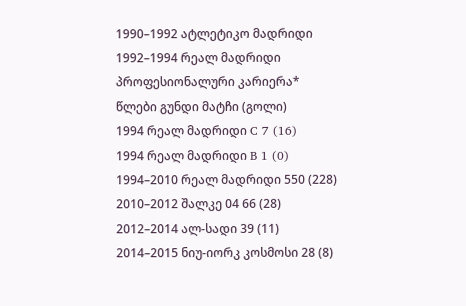1990–1992 ატლეტიკო მადრიდი
1992–1994 რეალ მადრიდი
პროფესიონალური კარიერა*
წლები გუნდი მატჩი (გოლი)
1994 რეალ მადრიდი C 7 (16)
1994 რეალ მადრიდი B 1 (0)
1994–2010 რეალ მადრიდი 550 (228)
2010–2012 შალკე 04 66 (28)
2012–2014 ალ-სადი 39 (11)
2014–2015 ნიუ-იორკ კოსმოსი 28 (8)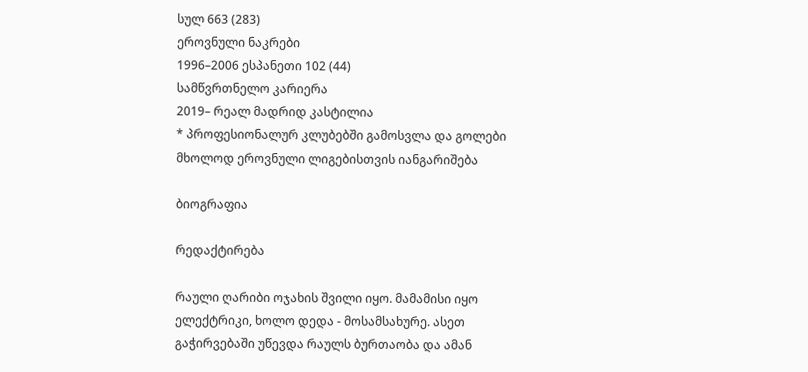სულ 663 (283)
ეროვნული ნაკრები
1996–2006 ესპანეთი 102 (44)
სამწვრთნელო კარიერა
2019– რეალ მადრიდ კასტილია
* პროფესიონალურ კლუბებში გამოსვლა და გოლები მხოლოდ ეროვნული ლიგებისთვის იანგარიშება

ბიოგრაფია

რედაქტირება

რაული ღარიბი ოჯახის შვილი იყო. მამამისი იყო ელექტრიკი, ხოლო დედა - მოსამსახურე. ასეთ გაჭირვებაში უწევდა რაულს ბურთაობა და ამან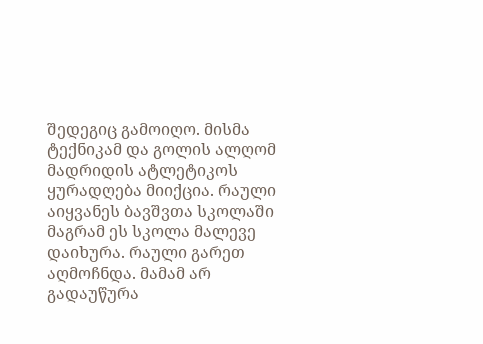შედეგიც გამოიღო. მისმა ტექნიკამ და გოლის ალღომ მადრიდის ატლეტიკოს ყურადღება მიიქცია. რაული აიყვანეს ბავშვთა სკოლაში მაგრამ ეს სკოლა მალევე დაიხურა. რაული გარეთ აღმოჩნდა. მამამ არ გადაუწურა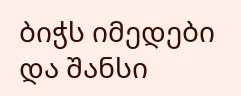ბიჭს იმედები და შანსი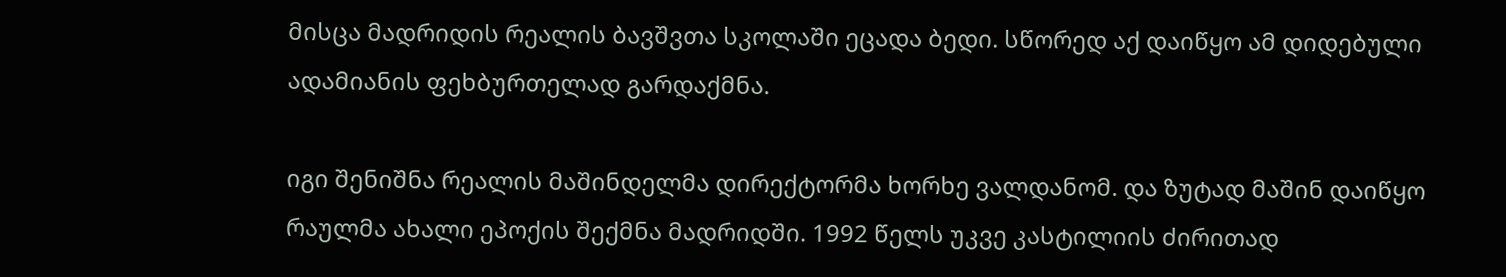მისცა მადრიდის რეალის ბავშვთა სკოლაში ეცადა ბედი. სწორედ აქ დაიწყო ამ დიდებული ადამიანის ფეხბურთელად გარდაქმნა.

იგი შენიშნა რეალის მაშინდელმა დირექტორმა ხორხე ვალდანომ. და ზუტად მაშინ დაიწყო რაულმა ახალი ეპოქის შექმნა მადრიდში. 1992 წელს უკვე კასტილიის ძირითად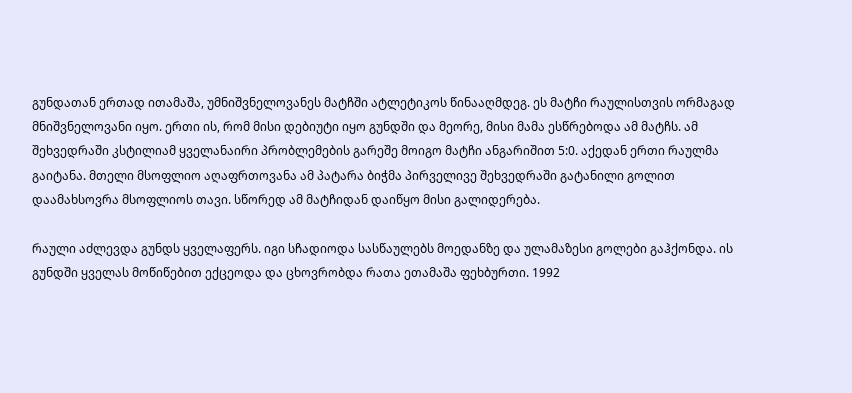გუნდათან ერთად ითამაშა, უმნიშვნელოვანეს მატჩში ატლეტიკოს წინააღმდეგ. ეს მატჩი რაულისთვის ორმაგად მნიშვნელოვანი იყო. ერთი ის, რომ მისი დებიუტი იყო გუნდში და მეორე, მისი მამა ესწრებოდა ამ მატჩს. ამ შეხვედრაში კსტილიამ ყველანაირი პრობლემების გარეშე მოიგო მატჩი ანგარიშით 5:0. აქედან ერთი რაულმა გაიტანა. მთელი მსოფლიო აღაფრთოვანა ამ პატარა ბიჭმა პირველივე შეხვედრაში გატანილი გოლით დაამახსოვრა მსოფლიოს თავი. სწორედ ამ მატჩიდან დაიწყო მისი გალიდერება.

რაული აძლევდა გუნდს ყველაფერს. იგი სჩადიოდა სასწაულებს მოედანზე და ულამაზესი გოლები გაჰქონდა. ის გუნდში ყველას მოწიწებით ექცეოდა და ცხოვრობდა რათა ეთამაშა ფეხბურთი. 1992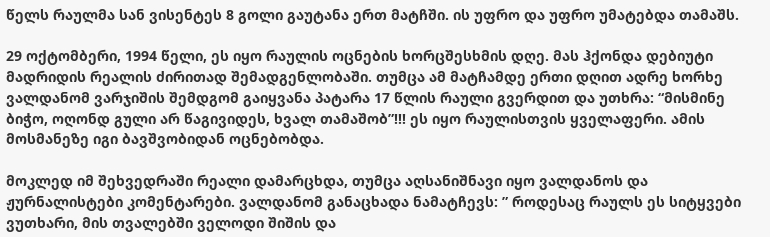წელს რაულმა სან ვისენტეს 8 გოლი გაუტანა ერთ მატჩში. ის უფრო და უფრო უმატებდა თამაშს.

29 ოქტომბერი, 1994 წელი, ეს იყო რაულის ოცნების ხორცშესხმის დღე. მას ჰქონდა დებიუტი მადრიდის რეალის ძირითად შემადგენლობაში. თუმცა ამ მატჩამდე ერთი დღით ადრე ხორხე ვალდანომ ვარჯიშის შემდგომ გაიყვანა პატარა 17 წლის რაული გვერდით და უთხრა: “მისმინე ბიჭო, ოღონდ გული არ წაგივიდეს, ხვალ თამაშობ”!!! ეს იყო რაულისთვის ყველაფერი. ამის მოსმანეზე იგი ბავშვობიდან ოცნებობდა.

მოკლედ იმ შეხვედრაში რეალი დამარცხდა, თუმცა აღსანიშნავი იყო ვალდანოს და ჟურნალისტები კომენტარები. ვალდანომ განაცხადა ნამატჩევს: ” როდესაც რაულს ეს სიტყვები ვუთხარი, მის თვალებში ველოდი შიშის და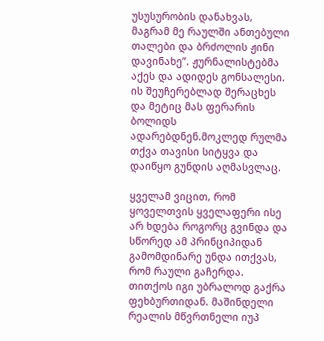უსუსურობის დანახვას, მაგრამ მე რაულში ანთებული თალები და ბრძოლის ჟინი დავინახე”. ჟურნალისტებმა აქეს და ადიდეს გონსალესი. ის შეუჩერებლად შერაცხეს და მეტიც მას ფერარის ბოლიდს ადარებდნენ.მოკლედ რულმა თქვა თავისი სიტყვა და დაიწყო გუნდის აღმასვლაც.

ყველამ ვიცით, რომ ყოველთვის ყველაფერი ისე არ ხდება როგორც გვინდა და სწორედ ამ პრინციპიდან გამომდინარე უნდა ითქვას, რომ რაული გაჩერდა. თითქოს იგი უბრალოდ გაქრა ფეხბურთიდან. მაშინდელი რეალის მწვრთნელი იუპ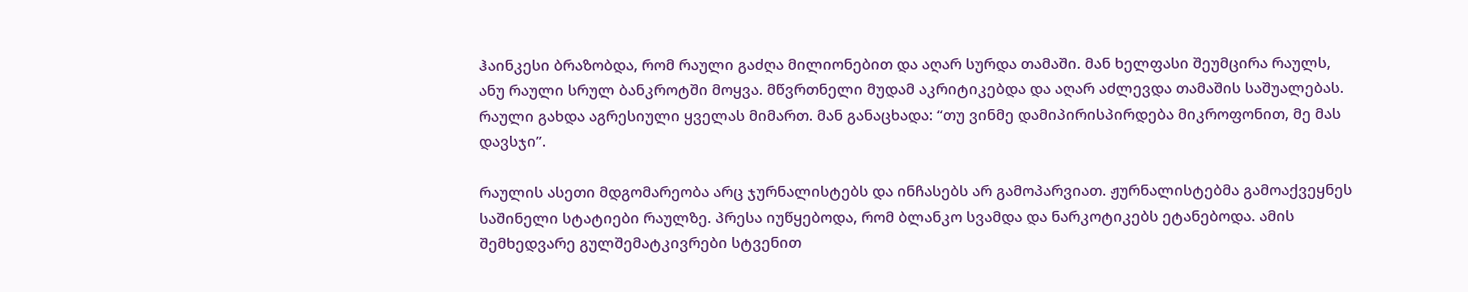ჰაინკესი ბრაზობდა, რომ რაული გაძღა მილიონებით და აღარ სურდა თამაში. მან ხელფასი შეუმცირა რაულს, ანუ რაული სრულ ბანკროტში მოყვა. მწვრთნელი მუდამ აკრიტიკებდა და აღარ აძლევდა თამაშის საშუალებას. რაული გახდა აგრესიული ყველას მიმართ. მან განაცხადა: “თუ ვინმე დამიპირისპირდება მიკროფონით, მე მას დავსჯი”.

რაულის ასეთი მდგომარეობა არც ჯურნალისტებს და ინჩასებს არ გამოპარვიათ. ჟურნალისტებმა გამოაქვეყნეს საშინელი სტატიები რაულზე. პრესა იუწყებოდა, რომ ბლანკო სვამდა და ნარკოტიკებს ეტანებოდა. ამის შემხედვარე გულშემატკივრები სტვენით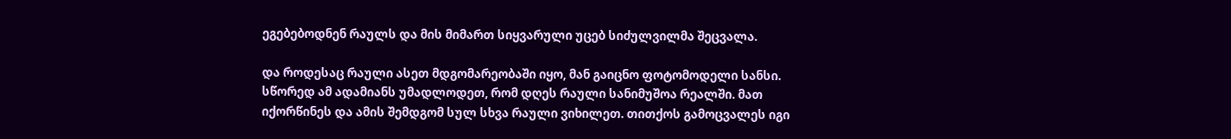ეგებებოდნენ რაულს და მის მიმართ სიყვარული უცებ სიძულვილმა შეცვალა.

და როდესაც რაული ასეთ მდგომარეობაში იყო, მან გაიცნო ფოტომოდელი სანსი. სწორედ ამ ადამიანს უმადლოდეთ, რომ დღეს რაული სანიმუშოა რეალში. მათ იქორწინეს და ამის შემდგომ სულ სხვა რაული ვიხილეთ. თითქოს გამოცვალეს იგი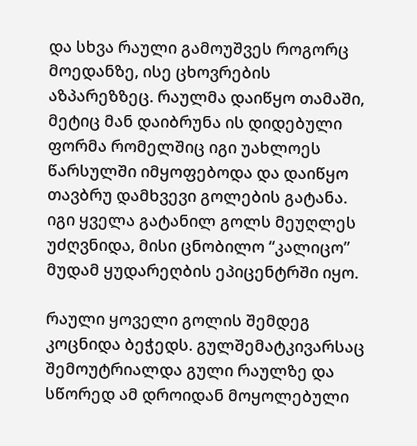და სხვა რაული გამოუშვეს როგორც მოედანზე, ისე ცხოვრების აზპარეზზეც. რაულმა დაიწყო თამაში, მეტიც მან დაიბრუნა ის დიდებული ფორმა რომელშიც იგი უახლოეს წარსულში იმყოფებოდა და დაიწყო თავბრუ დამხვევი გოლების გატანა. იგი ყველა გატანილ გოლს მეუღლეს უძღვნიდა, მისი ცნობილო “კალიცო” მუდამ ყუდარეღბის ეპიცენტრში იყო.

რაული ყოველი გოლის შემდეგ კოცნიდა ბეჭედს. გულშემატკივარსაც შემოუტრიალდა გული რაულზე და სწორედ ამ დროიდან მოყოლებული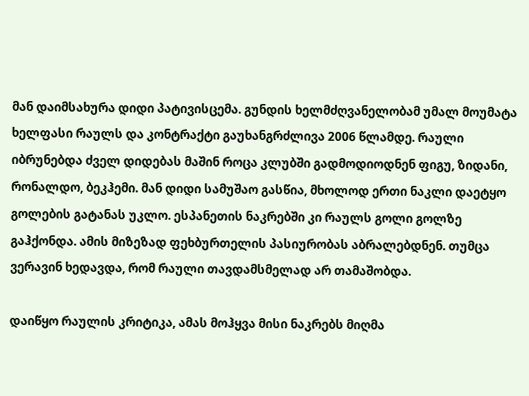მან დაიმსახურა დიდი პატივისცემა. გუნდის ხელმძღვანელობამ უმალ მოუმატა ხელფასი რაულს და კონტრაქტი გაუხანგრძლივა 2006 წლამდე. რაული იბრუნებდა ძველ დიდებას მაშინ როცა კლუბში გადმოდიოდნენ ფიგუ, ზიდანი, რონალდო, ბეკჰემი. მან დიდი სამუშაო გასწია, მხოლოდ ერთი ნაკლი დაეტყო გოლების გატანას უკლო. ესპანეთის ნაკრებში კი რაულს გოლი გოლზე გაჰქონდა. ამის მიზეზად ფეხბურთელის პასიურობას აბრალებდნენ. თუმცა ვერავინ ხედავდა, რომ რაული თავდამსმელად არ თამაშობდა.

დაიწყო რაულის კრიტიკა, ამას მოჰყვა მისი ნაკრებს მიღმა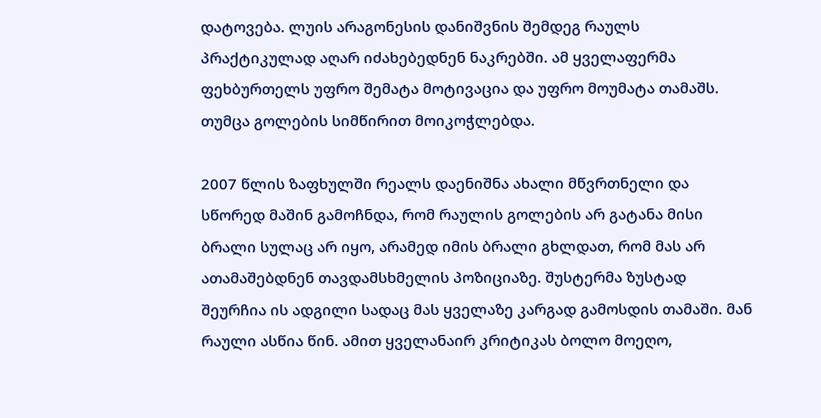დატოვება. ლუის არაგონესის დანიშვნის შემდეგ რაულს პრაქტიკულად აღარ იძახებედნენ ნაკრებში. ამ ყველაფერმა ფეხბურთელს უფრო შემატა მოტივაცია და უფრო მოუმატა თამაშს. თუმცა გოლების სიმწირით მოიკოჭლებდა.

2007 წლის ზაფხულში რეალს დაენიშნა ახალი მწვრთნელი და სწორედ მაშინ გამოჩნდა, რომ რაულის გოლების არ გატანა მისი ბრალი სულაც არ იყო, არამედ იმის ბრალი გხლდათ, რომ მას არ ათამაშებდნენ თავდამსხმელის პოზიციაზე. შუსტერმა ზუსტად შეურჩია ის ადგილი სადაც მას ყველაზე კარგად გამოსდის თამაში. მან რაული ასწია წინ. ამით ყველანაირ კრიტიკას ბოლო მოეღო,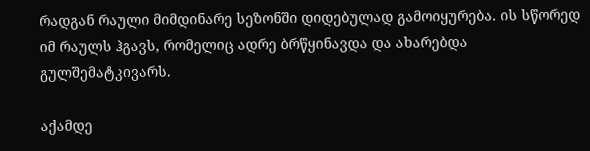რადგან რაული მიმდინარე სეზონში დიდებულად გამოიყურება. ის სწორედ იმ რაულს ჰგავს, რომელიც ადრე ბრწყინავდა და ახარებდა გულშემატკივარს.

აქამდე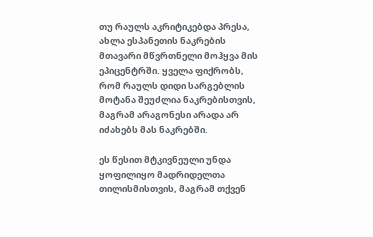თუ რაულს აკრიტიკებდა პრესა, ახლა ესპანეთის ნაკრების მთავარი მწვრთნელი მოჰყვა მის ეპიცენტრში. ყველა ფიქრობს, რომ რაულს დიდი სარგებლის მოტანა შეუძლია ნაკრებისთვის, მაგრამ არაგონესი არადა არ იძახებს მას ნაკრებში.

ეს წესით მტკივნეული უნდა ყოფილიყო მადრიდელთა თილისმისთვის, მაგრამ თქვენ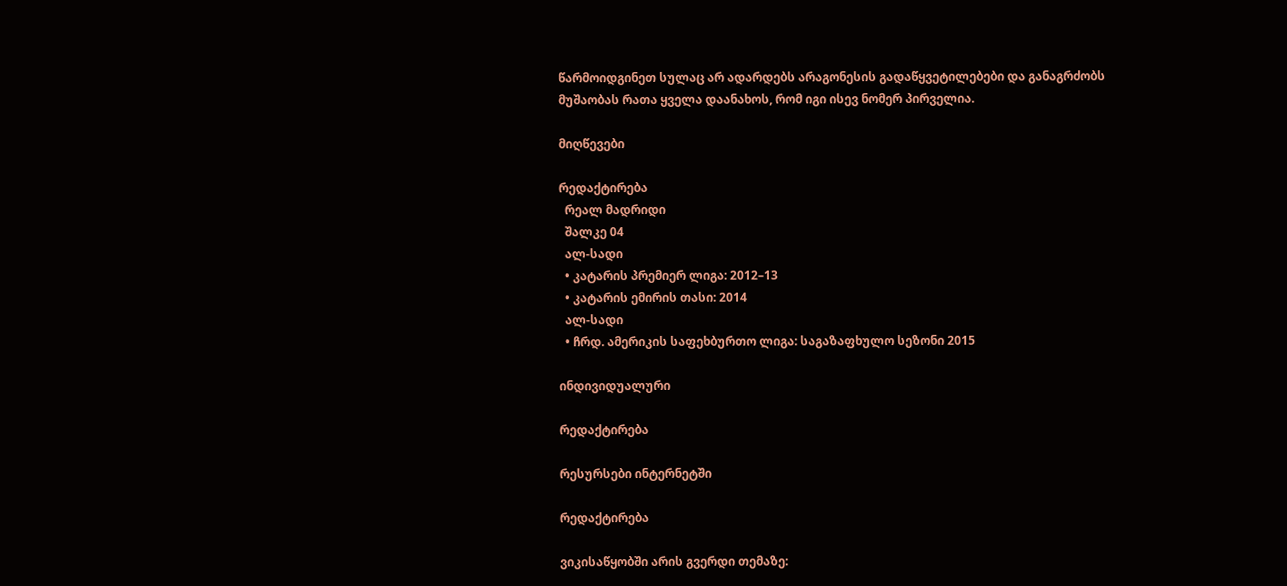წარმოიდგინეთ სულაც არ ადარდებს არაგონესის გადაწყვეტილებები და განაგრძობს მუშაობას რათა ყველა დაანახოს, რომ იგი ისევ ნომერ პირველია.

მიღწევები

რედაქტირება
  რეალ მადრიდი
  შალკე 04
  ალ-სადი
  • კატარის პრემიერ ლიგა: 2012–13
  • კატარის ემირის თასი: 2014
  ალ-სადი
  • ჩრდ. ამერიკის საფეხბურთო ლიგა: საგაზაფხულო სეზონი 2015

ინდივიდუალური

რედაქტირება

რესურსები ინტერნეტში

რედაქტირება

ვიკისაწყობში არის გვერდი თემაზე: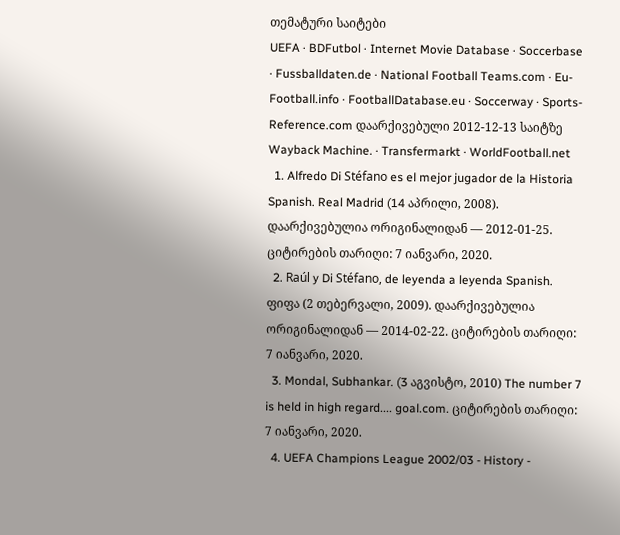თემატური საიტები
UEFA · BDFutbol · Internet Movie Database · Soccerbase · Fussballdaten.de · National Football Teams.com · Eu-Football.info · FootballDatabase.eu · Soccerway · Sports-Reference.com დაარქივებული 2012-12-13 საიტზე Wayback Machine. · Transfermarkt · WorldFootball.net
  1. Alfredo Di Stéfano es el mejor jugador de la Historia Spanish. Real Madrid (14 აპრილი, 2008). დაარქივებულია ორიგინალიდან — 2012-01-25. ციტირების თარიღი: 7 იანვარი, 2020.
  2. Raúl y Di Stéfano, de leyenda a leyenda Spanish. ფიფა (2 თებერვალი, 2009). დაარქივებულია ორიგინალიდან — 2014-02-22. ციტირების თარიღი: 7 იანვარი, 2020.
  3. Mondal, Subhankar. (3 აგვისტო, 2010) The number 7 is held in high regard.... goal.com. ციტირების თარიღი: 7 იანვარი, 2020.
  4. UEFA Champions League 2002/03 - History -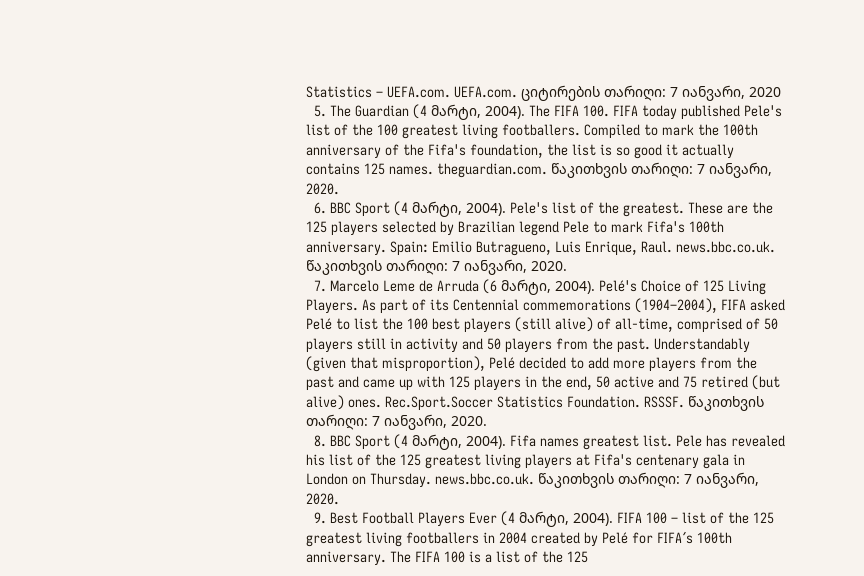Statistics – UEFA.com. UEFA.com. ციტირების თარიღი: 7 იანვარი, 2020
  5. The Guardian (4 მარტი, 2004). The FIFA 100. FIFA today published Pele's list of the 100 greatest living footballers. Compiled to mark the 100th anniversary of the Fifa's foundation, the list is so good it actually contains 125 names. theguardian.com. წაკითხვის თარიღი: 7 იანვარი, 2020.
  6. BBC Sport (4 მარტი, 2004). Pele's list of the greatest. These are the 125 players selected by Brazilian legend Pele to mark Fifa's 100th anniversary. Spain: Emilio Butragueno, Luis Enrique, Raul. news.bbc.co.uk. წაკითხვის თარიღი: 7 იანვარი, 2020.
  7. Marcelo Leme de Arruda (6 მარტი, 2004). Pelé's Choice of 125 Living Players. As part of its Centennial commemorations (1904–2004), FIFA asked Pelé to list the 100 best players (still alive) of all-time, comprised of 50 players still in activity and 50 players from the past. Understandably (given that misproportion), Pelé decided to add more players from the past and came up with 125 players in the end, 50 active and 75 retired (but alive) ones. Rec.Sport.Soccer Statistics Foundation. RSSSF. წაკითხვის თარიღი: 7 იანვარი, 2020.
  8. BBC Sport (4 მარტი, 2004). Fifa names greatest list. Pele has revealed his list of the 125 greatest living players at Fifa's centenary gala in London on Thursday. news.bbc.co.uk. წაკითხვის თარიღი: 7 იანვარი, 2020.
  9. Best Football Players Ever (4 მარტი, 2004). FIFA 100 – list of the 125 greatest living footballers in 2004 created by Pelé for FIFA´s 100th anniversary. The FIFA 100 is a list of the 125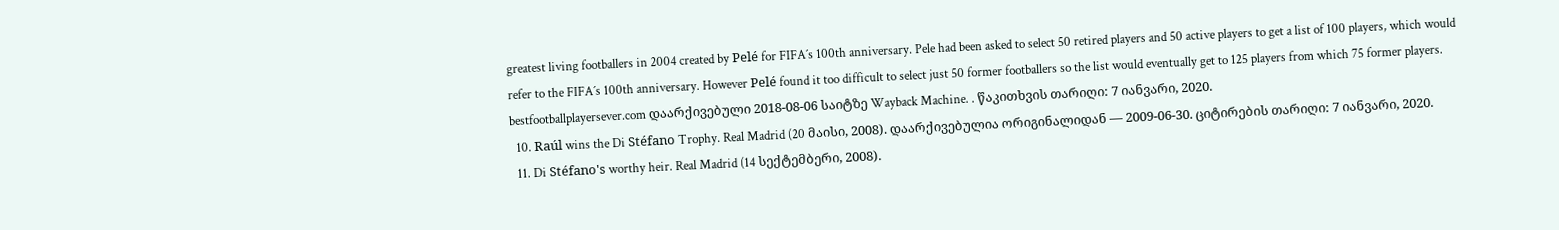greatest living footballers in 2004 created by Pelé for FIFA´s 100th anniversary. Pele had been asked to select 50 retired players and 50 active players to get a list of 100 players, which would refer to the FIFA´s 100th anniversary. However Pelé found it too difficult to select just 50 former footballers so the list would eventually get to 125 players from which 75 former players. bestfootballplayersever.com დაარქივებული 2018-08-06 საიტზე Wayback Machine. . წაკითხვის თარიღი: 7 იანვარი, 2020.
  10. Raúl wins the Di Stéfano Trophy. Real Madrid (20 მაისი, 2008). დაარქივებულია ორიგინალიდან — 2009-06-30. ციტირების თარიღი: 7 იანვარი, 2020.
  11. Di Stéfano's worthy heir. Real Madrid (14 სექტემბერი, 2008).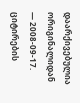დაარქივებულია ორიგინალიდან — 2008-09-17. ციტირების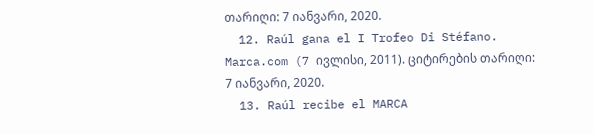თარიღი: 7 იანვარი, 2020.
  12. Raúl gana el I Trofeo Di Stéfano. Marca.com (7 ივლისი, 2011). ციტირების თარიღი: 7 იანვარი, 2020.
  13. Raúl recibe el MARCA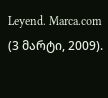Leyend. Marca.com (3 მარტი, 2009).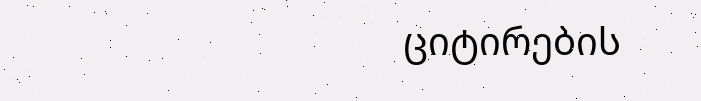ციტირების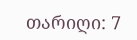თარიღი: 7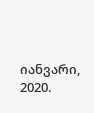იანვარი, 2020.